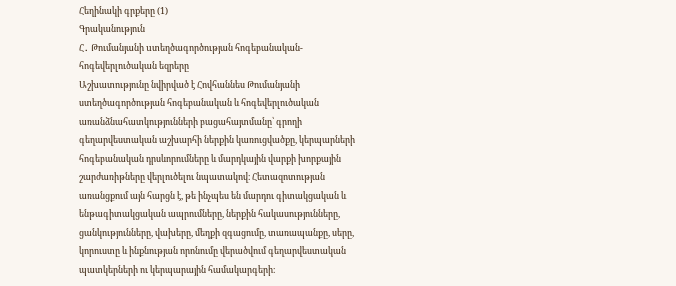Հեղինակի գրքերը (1)
Գրականություն
Հ․ Թումանյանի uտեղծագործության հոգեբանական-հոգեվերլուծական եզրերը
Աշխատությունը նվիրված է Հովհաննես Թումանյանի ստեղծագործության հոգեբանական և հոգեվերլուծական առանձնահատկությունների բացահայտմանը՝ գրողի գեղարվեստական աշխարհի ներքին կառուցվածքը, կերպարների հոգեբանական դրսևորումները և մարդկային վարքի խորքային շարժառիթները վերլուծելու նպատակով։ Հետազոտության առանցքում այն հարցն է, թե ինչպես են մարդու գիտակցական և ենթագիտակցական ապրումները, ներքին հակասությունները, ցանկությունները, վախերը, մեղքի զգացումը, տառապանքը, սերը, կորուստը և ինքնության որոնումը վերածվում գեղարվեստական պատկերների ու կերպարային համակարգերի։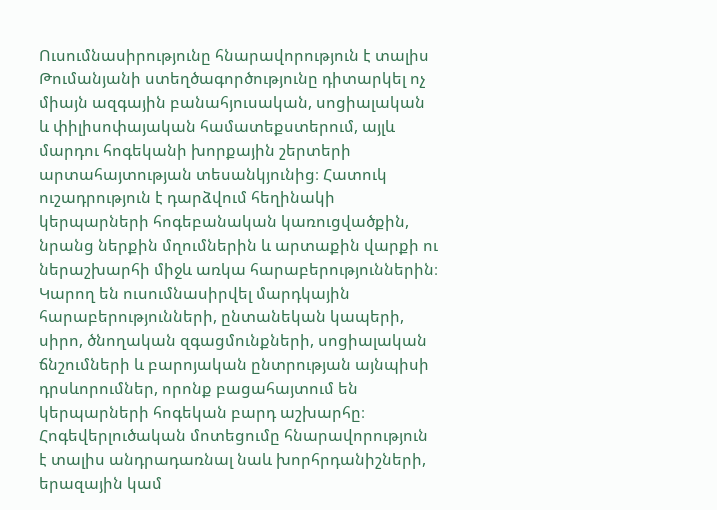Ուսումնասիրությունը հնարավորություն է տալիս Թումանյանի ստեղծագործությունը դիտարկել ոչ միայն ազգային բանահյուսական, սոցիալական և փիլիսոփայական համատեքստերում, այլև մարդու հոգեկանի խորքային շերտերի արտահայտության տեսանկյունից։ Հատուկ ուշադրություն է դարձվում հեղինակի կերպարների հոգեբանական կառուցվածքին, նրանց ներքին մղումներին և արտաքին վարքի ու ներաշխարհի միջև առկա հարաբերություններին։ Կարող են ուսումնասիրվել մարդկային հարաբերությունների, ընտանեկան կապերի, սիրո, ծնողական զգացմունքների, սոցիալական ճնշումների և բարոյական ընտրության այնպիսի դրսևորումներ, որոնք բացահայտում են կերպարների հոգեկան բարդ աշխարհը։ Հոգեվերլուծական մոտեցումը հնարավորություն է տալիս անդրադառնալ նաև խորհրդանիշների, երազային կամ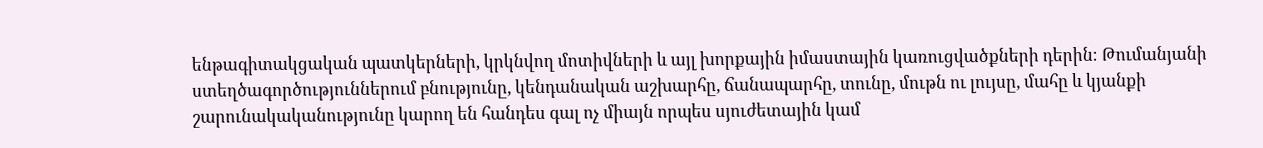ենթագիտակցական պատկերների, կրկնվող մոտիվների և այլ խորքային իմաստային կառուցվածքների դերին։ Թումանյանի ստեղծագործություններում բնությունը, կենդանական աշխարհը, ճանապարհը, տունը, մութն ու լույսը, մահը և կյանքի շարունակականությունը կարող են հանդես գալ ոչ միայն որպես սյուժետային կամ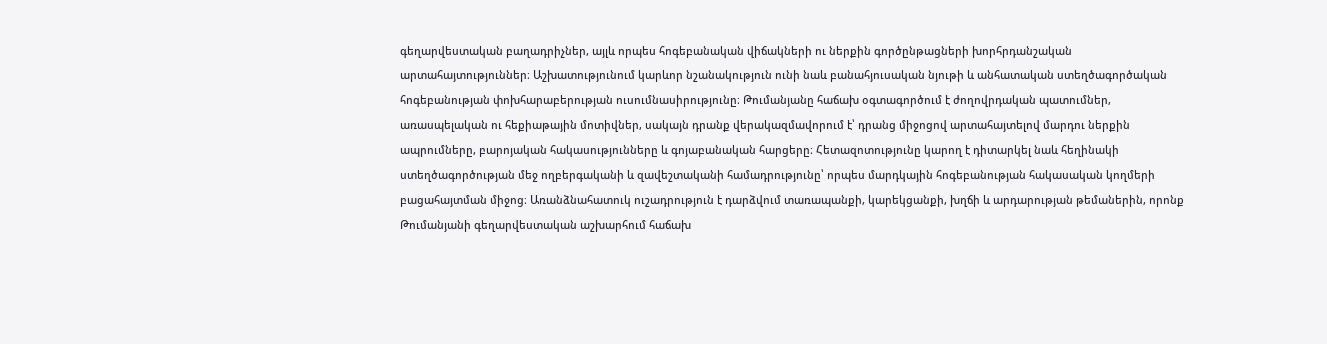գեղարվեստական բաղադրիչներ, այլև որպես հոգեբանական վիճակների ու ներքին գործընթացների խորհրդանշական արտահայտություններ։ Աշխատությունում կարևոր նշանակություն ունի նաև բանահյուսական նյութի և անհատական ստեղծագործական հոգեբանության փոխհարաբերության ուսումնասիրությունը։ Թումանյանը հաճախ օգտագործում է ժողովրդական պատումներ, առասպելական ու հեքիաթային մոտիվներ, սակայն դրանք վերակազմավորում է՝ դրանց միջոցով արտահայտելով մարդու ներքին ապրումները, բարոյական հակասությունները և գոյաբանական հարցերը։ Հետազոտությունը կարող է դիտարկել նաև հեղինակի ստեղծագործության մեջ ողբերգականի և զավեշտականի համադրությունը՝ որպես մարդկային հոգեբանության հակասական կողմերի բացահայտման միջոց։ Առանձնահատուկ ուշադրություն է դարձվում տառապանքի, կարեկցանքի, խղճի և արդարության թեմաներին, որոնք Թումանյանի գեղարվեստական աշխարհում հաճախ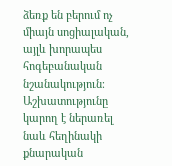ձեռք են բերում ոչ միայն սոցիալական, այլև խորապես հոգեբանական նշանակություն։ Աշխատությունը կարող է ներառել նաև հեղինակի քնարական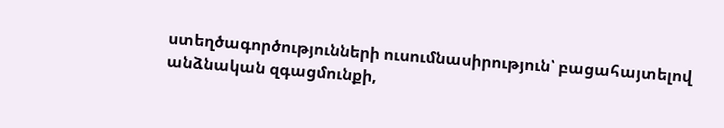ստեղծագործությունների ուսումնասիրություն՝ բացահայտելով անձնական զգացմունքի,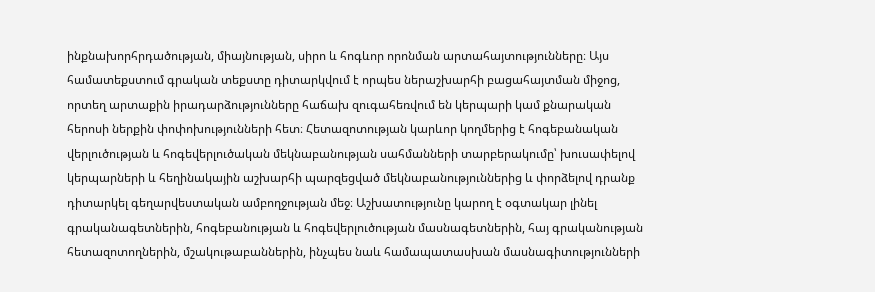ինքնախորհրդածության, միայնության, սիրո և հոգևոր որոնման արտահայտությունները։ Այս համատեքստում գրական տեքստը դիտարկվում է որպես ներաշխարհի բացահայտման միջոց, որտեղ արտաքին իրադարձությունները հաճախ զուգահեռվում են կերպարի կամ քնարական հերոսի ներքին փոփոխությունների հետ։ Հետազոտության կարևոր կողմերից է հոգեբանական վերլուծության և հոգեվերլուծական մեկնաբանության սահմանների տարբերակումը՝ խուսափելով կերպարների և հեղինակային աշխարհի պարզեցված մեկնաբանություններից և փորձելով դրանք դիտարկել գեղարվեստական ամբողջության մեջ։ Աշխատությունը կարող է օգտակար լինել գրականագետներին, հոգեբանության և հոգեվերլուծության մասնագետներին, հայ գրականության հետազոտողներին, մշակութաբաններին, ինչպես նաև համապատասխան մասնագիտությունների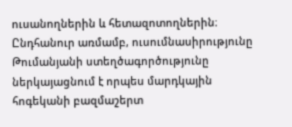ուսանողներին և հետազոտողներին։ Ընդհանուր առմամբ, ուսումնասիրությունը Թումանյանի ստեղծագործությունը ներկայացնում է որպես մարդկային հոգեկանի բազմաշերտ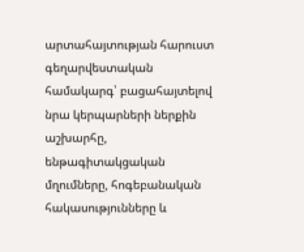արտահայտության հարուստ գեղարվեստական համակարգ՝ բացահայտելով նրա կերպարների ներքին աշխարհը, ենթագիտակցական մղումները, հոգեբանական հակասությունները և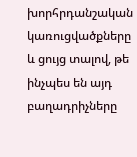խորհրդանշական կառուցվածքները և ցույց տալով, թե ինչպես են այդ բաղադրիչները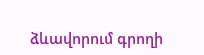ձևավորում գրողի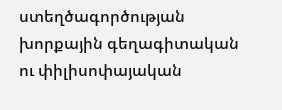ստեղծագործության խորքային գեղագիտական ու փիլիսոփայական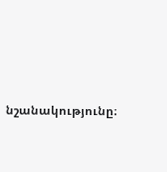նշանակությունը։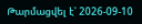Թարմացվել է՝ 2026-09-10